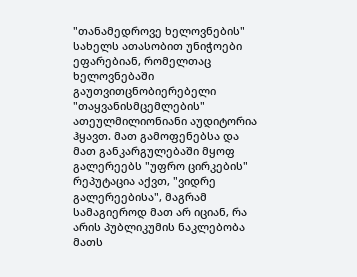"თანამედროვე ხელოვნების" სახელს ათასობით უნიჭოები ეფარებიან, რომელთაც ხელოვნებაში გაუთვითცნობიერებელი "თაყვანისმცემლების" ათეულმილიონიანი აუდიტორია ჰყავთ. მათ გამოფენებსა და მათ განკარგულებაში მყოფ გალერეებს "უფრო ცირკების" რეპუტაცია აქვთ, "ვიდრე გალერეებისა", მაგრამ სამაგიეროდ მათ არ იციან, რა არის პუბლიკუმის ნაკლებობა მათს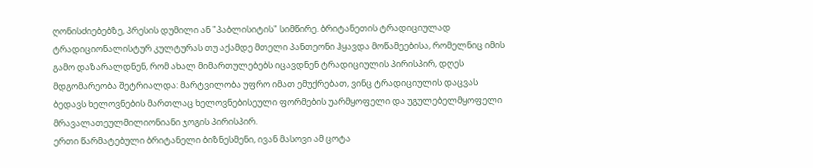ღონისძიებებზე, პრესის დუმილი ან "პაბლისიტის" სიმწირე. ბრიტანეთის ტრადიციულად ტრადიციონალისტურ კულტურას თუ აქამდე მთელი პანთეონი ჰყავდა მოწამეებისა, რომელნიც იმის გამო დაზარალდნენ, რომ ახალ მიმართულებებს იცავდნენ ტრადიციულის პირისპირ, დღეს მდგომარეობა შეტრიალდა: მარტვილობა უფრო იმათ ემუქრებათ, ვინც ტრადიციულის დაცვას ბედავს ხელოვნების მართლაც ხელოვნებისეული ფორმების უარმყოფელი და უგულებელმყოფელი მრავალათეულმილიონიანი ჯოგის პირისპირ.
ერთი წარმატებული ბრიტანელი ბიზნესმენი, ივან მასოვი ამ ცოტა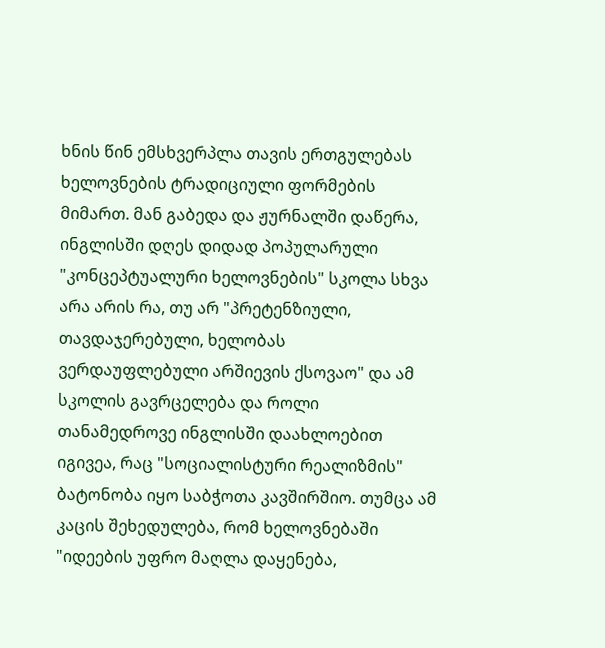ხნის წინ ემსხვერპლა თავის ერთგულებას ხელოვნების ტრადიციული ფორმების მიმართ. მან გაბედა და ჟურნალში დაწერა, ინგლისში დღეს დიდად პოპულარული "კონცეპტუალური ხელოვნების" სკოლა სხვა არა არის რა, თუ არ "პრეტენზიული, თავდაჯერებული, ხელობას ვერდაუფლებული არშიევის ქსოვაო" და ამ სკოლის გავრცელება და როლი თანამედროვე ინგლისში დაახლოებით იგივეა, რაც "სოციალისტური რეალიზმის" ბატონობა იყო საბჭოთა კავშირშიო. თუმცა ამ კაცის შეხედულება, რომ ხელოვნებაში "იდეების უფრო მაღლა დაყენება,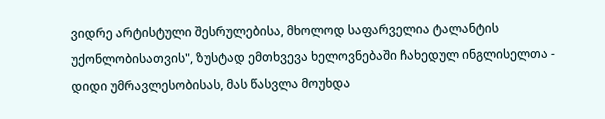ვიდრე არტისტული შესრულებისა, მხოლოდ საფარველია ტალანტის უქონლობისათვის", ზუსტად ემთხვევა ხელოვნებაში ჩახედულ ინგლისელთა - დიდი უმრავლესობისას, მას წასვლა მოუხდა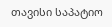თავისი საპატიო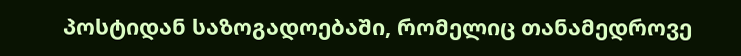პოსტიდან საზოგადოებაში, რომელიც თანამედროვე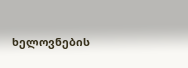ხელოვნების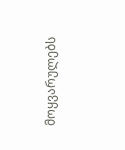მოყვარულებს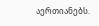აერთიანებს.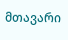მთავარი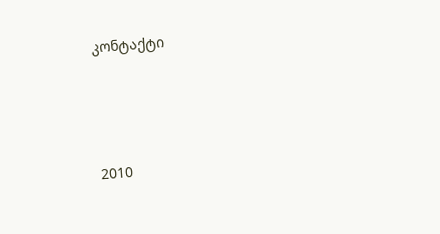კონტაქტი




2010